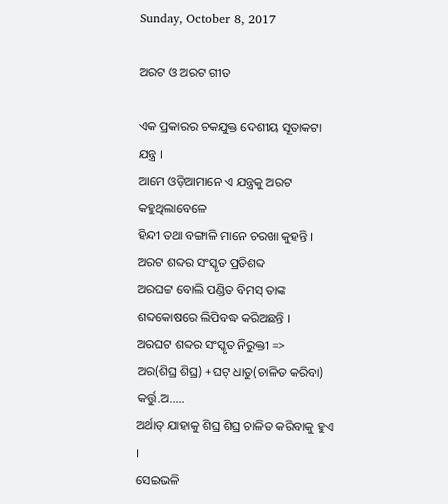Sunday, October 8, 2017

ଅରଟ ଓ ଅରଟ ଗୀତ

ଏକ ପ୍ରକାରର ଚକଯୁକ୍ତ ଦେଶୀୟ ସୂତାକଟା ଯନ୍ତ୍ର ।
ଆମେ ଓଡ଼ିଆମାନେ ଏ ଯନ୍ତ୍ରକୁ ଅରଟ କହୁଥିଲାବେଳେ
ହିନ୍ଦୀ ତଥା ବଙ୍ଗାଳି ମାନେ ଚରଖା କୁହନ୍ତି ।
ଅରଟ ଶବ୍ଦର ସଂସ୍କୃତ ପ୍ରତିଶବ୍ଦ
ଅରଘଟ୍ଟ ବୋଲି ପଣ୍ଡିତ ବିମସ୍ ତାଙ୍କ ଶବ୍ଦକୋଷରେ ଲିପିବଦ୍ଧ କରିଅଛନ୍ତି ।
ଅରଘଟ ଶବ୍ଦର ସଂସ୍କୃତ ନିରୁକ୍ତୀ =>
ଅର(ଶିଘ୍ର ଶିଘ୍ର) +ଘଟ୍ ଧାତୁ(ଚାଳିତ କରିବା) କର୍ତ୍ତୁ.ଅ.....
ଅର୍ଥାତ୍ ଯାହାକୁ ଶିଘ୍ର ଶିଘ୍ର ଚାଳିତ କରିବାକୁ ହୁଏ ।
ସେଇଭଳି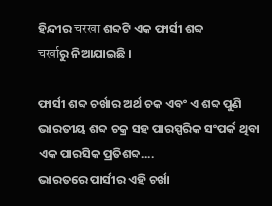ହିନ୍ଦୀର चरखा ଶବ୍ଦଟି ଏକ ଫାର୍ସୀ ଶବ୍ଦ
चर्खाରୁ ନିଆଯାଇଛି ।

ଫାର୍ସୀ ଶବ୍ଦ ଚର୍ଖାର ଅର୍ଥ ଚକ ଏବଂ ଏ ଶବ୍ଦ ପୁଣି ଭାରତୀୟ ଶବ୍ଦ ଚକ୍ର ସହ ପାରସ୍ପରିକ ସଂପର୍କ ଥିବା ଏକ ପାରସିକ ପ୍ରତିଶବ୍ଦ....
ଭାରତରେ ପାର୍ସୀର ଏହି ଚର୍ଖା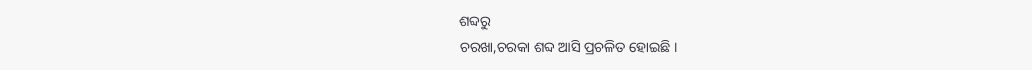ଶବ୍ଦରୁ
ଚରଖା,ଚରକା ଶବ୍ଦ ଆସି ପ୍ରଚଳିତ ହୋଇଛି ।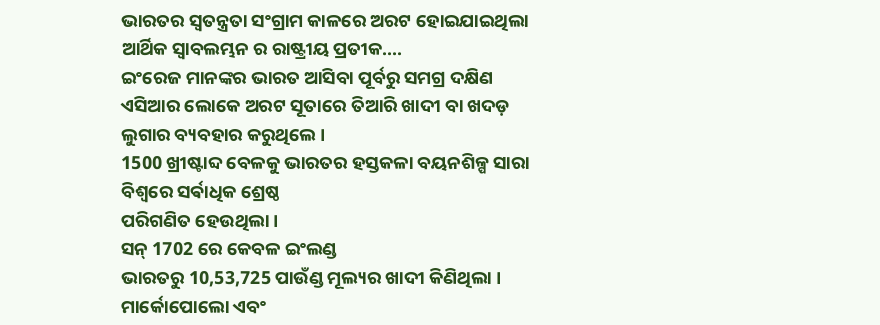ଭାରତର ସ୍ଵତନ୍ତ୍ରତା ସଂଗ୍ରାମ କାଳରେ ଅରଟ ହୋଇଯାଇଥିଲା ଆର୍ଥିକ ସ୍ଵାବଲମ୍ଭନ ର ରାଷ୍ଟ୍ରୀୟ ପ୍ରତୀକ....
ଇଂରେଜ ମାନଙ୍କର ଭାରତ ଆସିବା ପୂର୍ବରୁ ସମଗ୍ର ଦକ୍ଷିଣ ଏସିଆର ଲୋକେ ଅରଟ ସୂତାରେ ତିଆରି ଖାଦୀ ବା ଖଦଡ଼ ଲୁଗାର ବ୍ୟବହାର କରୁଥିଲେ ।
1500 ଖ୍ରୀଷ୍ଟାବ୍ଦ ବେଳକୁ ଭାରତର ହସ୍ତକଳା ବୟନଶିଳ୍ପ ସାରା ବିଶ୍ବରେ ସର୍ଵାଧିକ ଶ୍ରେଷ୍ଠ
ପରିଗଣିତ ହେଉଥିଲା ।
ସନ୍ 1702 ରେ କେବଳ ଇଂଲଣ୍ଡ
ଭାରତରୁ 10,53,725 ପାଉଁଣ୍ଡ ମୂଲ୍ୟର ଖାଦୀ କିଣିଥିଲା ।
ମାର୍କୋପୋଲୋ ଏବଂ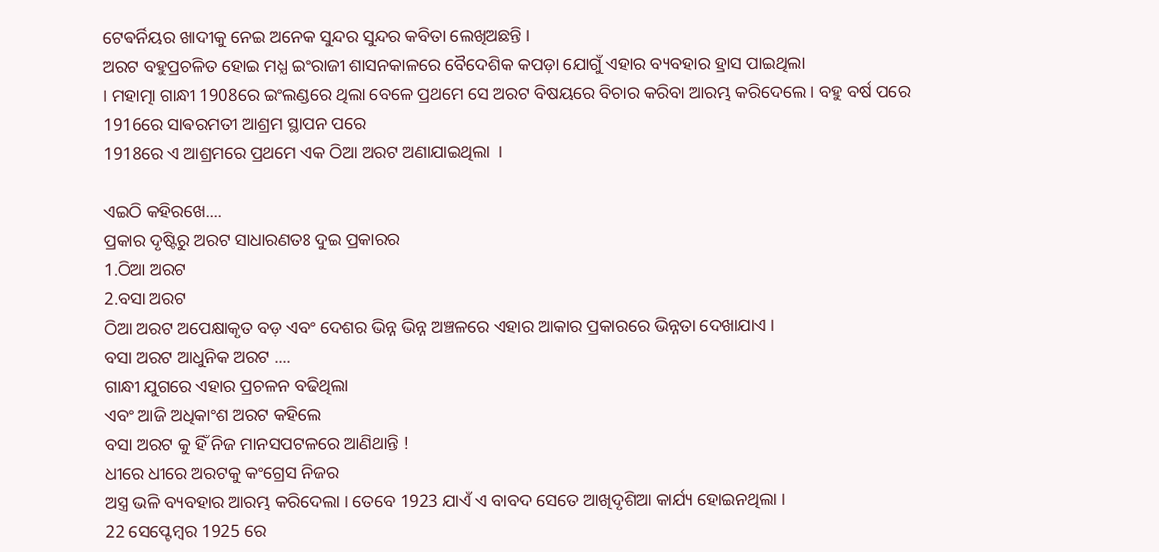ଟେଵର୍ନିୟର ଖାଦୀକୁ ନେଇ ଅନେକ ସୁନ୍ଦର ସୁନ୍ଦର କବିତା ଲେଖିଅଛନ୍ତି ।
ଅରଟ ବହୁପ୍ରଚଳିତ ହୋଇ ମଧ୍ଯ ଇଂରାଜୀ ଶାସନକାଳରେ ବୈଦେଶିକ କପଡ଼ା ଯୋଗୁଁ ଏହାର ବ୍ୟବହାର ହ୍ରାସ ପାଇଥିଲା
। ମହାତ୍ମା ଗାନ୍ଧୀ 1908ରେ ଇଂଲଣ୍ଡରେ ଥିଲା ବେଳେ ପ୍ରଥମେ ସେ ଅରଟ ବିଷୟରେ ବିଚାର କରିବା ଆରମ୍ଭ କରିଦେଲେ । ବହୁ ବର୍ଷ ପରେ
1916ରେ ସାଵରମତୀ ଆଶ୍ରମ ସ୍ଥାପନ ପରେ
1918ରେ ଏ ଆଶ୍ରମରେ ପ୍ରଥମେ ଏକ ଠିଆ ଅରଟ ଅଣାଯାଇଥିଲା  ।

ଏଇଠି କହିରଖେ....
ପ୍ରକାର ଦୃଷ୍ଟିରୁ ଅରଟ ସାଧାରଣତଃ ଦୁଇ ପ୍ରକାରର
1.ଠିଆ ଅରଟ
2.ବସା ଅରଟ
ଠିଆ ଅରଟ ଅପେକ୍ଷାକୃତ ବଡ଼ ଏବଂ ଦେଶର ଭିନ୍ନ ଭିନ୍ନ ଅଞ୍ଚଳରେ ଏହାର ଆକାର ପ୍ରକାରରେ ଭିନ୍ନତା ଦେଖାଯାଏ ।
ବସା ଅରଟ ଆଧୁନିକ ଅରଟ ....
ଗାନ୍ଧୀ ଯୁଗରେ ଏହାର ପ୍ରଚଳନ ବଢିଥିଲା
ଏବଂ ଆଜି ଅଧିକାଂଶ ଅରଟ କହିଲେ
ବସା ଅରଟ କୁ ହିଁ ନିଜ ମାନସପଟଳରେ ଆଣିଥାନ୍ତି !
ଧୀରେ ଧୀରେ ଅରଟକୁ କଂଗ୍ରେସ ନିଜର
ଅସ୍ତ୍ର ଭଳି ବ୍ୟବହାର ଆରମ୍ଭ କରିଦେଲା । ତେବେ 1923 ଯାଏଁ ଏ ବାବଦ ସେତେ ଆଖିଦୃଶିଆ କାର୍ଯ୍ୟ ହୋଇନଥିଲା ।
22 ସେପ୍ଟେମ୍ବର 1925 ରେ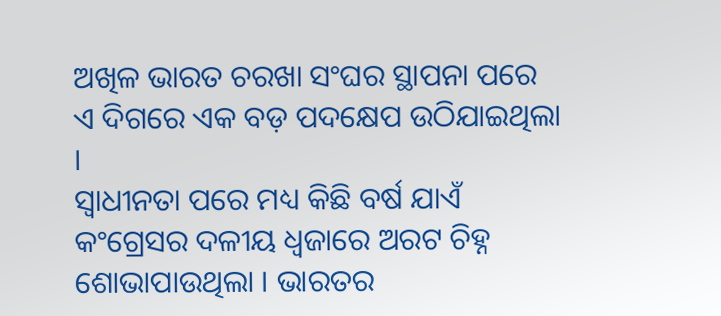ଅଖିଳ ଭାରତ ଚରଖା ସଂଘର ସ୍ଥାପନା ପରେ ଏ ଦିଗରେ ଏକ ବଡ଼ ପଦକ୍ଷେପ ଉଠିଯାଇଥିଲା ।
ସ୍ଵାଧୀନତା ପରେ ମଧ୍ୟ କିଛି ବର୍ଷ ଯାଏଁ
କଂଗ୍ରେସର ଦଳୀୟ ଧ୍ଵଜାରେ ଅରଟ ଚିହ୍ନ ଶୋଭାପାଉଥିଲା । ଭାରତର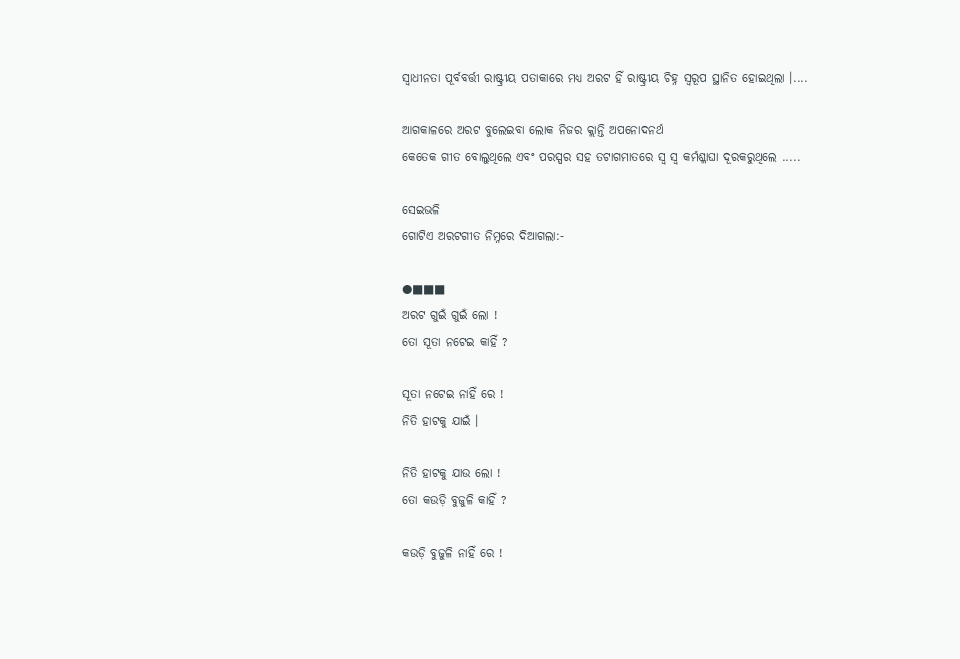ସ୍ଵାଧୀନତା ପୂର୍ବବର୍ତ୍ତୀ ରାଷ୍ଟ୍ରୀୟ ପତାକାରେ ମଧ୍ୟ ଅରଟ ହିଁ ରାଷ୍ଟ୍ରୀୟ ଚିହ୍ନ ସ୍ଵରୂପ ସ୍ଥାନିତ ହୋଇଥିଲା ।....

ଆଗକାଳରେ ଅରଟ ବୁଲେଇବା ଲୋକ ନିଜର କ୍ଲାନ୍ତି ଅପନୋଦନର୍ଥ
କେତେକ ଗୀତ ବୋଲୁଥିଲେ ଏବଂ ପରସ୍ପର ସହ ତଟାଗମାତରେ ସ୍ଵ ସ୍ଵ କର୍ମଶ୍ଳାଘା ଦୂରକରୁଥିଲେ .....

ସେଇଭଳି
ଗୋଟିଏ ଅରଟଗୀତ ନିମ୍ନରେ ଦିଆଗଲା:-

●■■■
ଅରଟ ଗୁଇଁ ଗୁଇଁ ଲୋ !
ତୋ ସୂତା ନଟେଇ କାହିଁ ?

ସୂତା ନଟେଇ ନାହିଁ ରେ !
ନିତି ହାଟକୁ ଯାଇଁ ।

ନିତି ହାଟକୁ ଯାଉ ଲୋ !
ତୋ କଉଡ଼ି ବୁଜୁଳି କାହିଁ ?

କଉଡ଼ି ବୁଜୁଳି ନାହିଁ ରେ !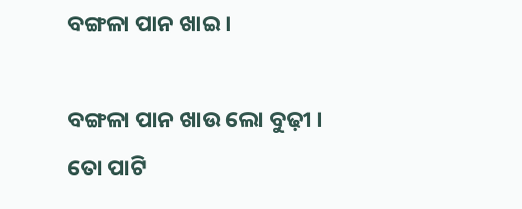ବଙ୍ଗଳା ପାନ ଖାଇ ।

ବଙ୍ଗଳା ପାନ ଖାଉ ଲୋ ବୁଢ଼ୀ ।
ତୋ ପାଟି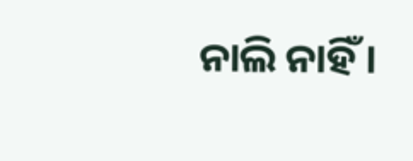ନାଲି ନାହିଁ ।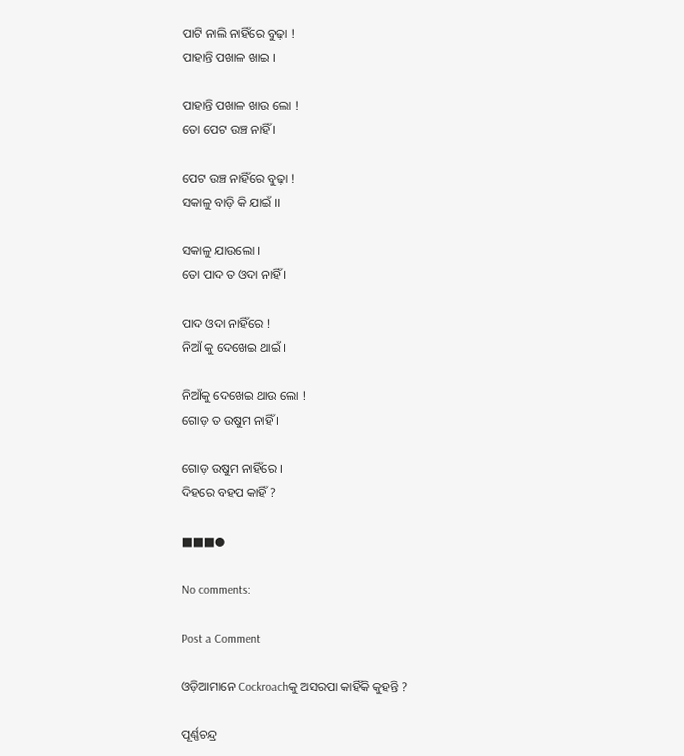ପାଟି ନାଲି ନାହିଁରେ ବୁଢ଼ା !
ପାହାନ୍ତି ପଖାଳ ଖାଇ ।

ପାହାନ୍ତି ପଖାଳ ଖାଉ ଲୋ !
ତୋ ପେଟ ଉଞ୍ଚ ନାହିଁ ।

ପେଟ ଉଞ୍ଚ ନାହିଁରେ ବୁଢ଼ା !
ସକାଳୁ ବାଡ଼ି କି ଯାଇଁ ।।

ସକାଳୁ ଯାଉଲୋ ।
ତୋ ପାଦ ତ ଓଦା ନାହିଁ ।

ପାଦ ଓଦା ନାହିଁରେ !
ନିଆଁ କୁ ଦେଖେଇ ଥାଇଁ ।

ନିଆଁକୁ ଦେଖେଇ ଥାଉ ଲୋ !
ଗୋଡ଼ ତ ଉଷୁମ ନାହିଁ ।

ଗୋଡ଼ ଉଷୁମ ନାହିଁରେ ।
ଦିହରେ ବହପ କାହିଁ ?

■■■●

No comments:

Post a Comment

ଓଡ଼ିଆମାନେ Cockroachକୁ ଅସରପା କାହିଁକି କୁହନ୍ତି ?

ପୂର୍ଣ୍ଣଚନ୍ଦ୍ର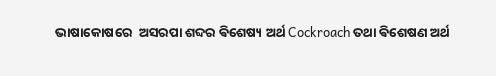ଭାଷାକୋଷରେ  ଅସରପା ଶବ୍ଦର ଵିଶେଷ୍ୟ ଅର୍ଥ Cockroach ତଥା ଵିଶେଷଣ ଅର୍ଥ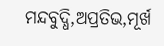ମନ୍ଦବୁଦ୍ଧି,ଅପ୍ରତିଭ,ମୂର୍ଖ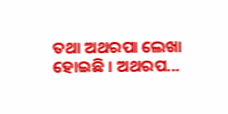ତଥା ଅଥରପା ଲେଖା ହୋଇଛି । ଅଥରପ...